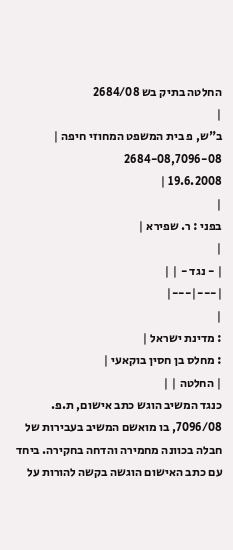החלטה בתיק בש 2684/08
|
ב"ש, פ בית המשפט המחוזי חיפה |
2684-08,7096-08
19.6.2008 |
|
בפני : ר. שפירא |
|
| - נגד - | |
|---|---|
|
: מדינת ישראל |
: מחלס בן חסין בוקאעי |
| החלטה | |
כנגד המשיב הוגש כתב אישום, ת.פ. 7096/08, בו מואשם המשיב בעבירות של חבלה בכוונה מחמירה והדחה בחקירה. ביחד עם כתב האישום הוגשה בקשה להורות על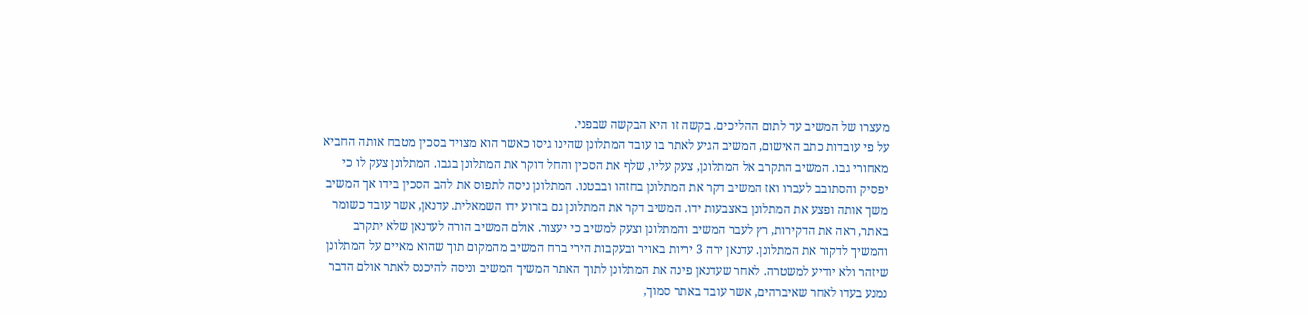מעצרו של המשיב עד לתום ההליכים. בקשה זו היא הבקשה שבפני.
על פי עובדות כתב האישום, המשיב הגיע לאתר בו עובד המתלונן שהינו גיסו כאשר הוא מצויד בסכין מטבח אותה החביא מאחורי גבו. המשיב התקרב אל המתלונן, צעק עליו, שלף את הסכין והחל דוקר את המתלונן בגבו. המתלונן צעק לו כי יפסיק והסתובב לעברו ואז המשיב דקר את המתלונן בחזהו ובבטנו. המתלונן ניסה לתפוס את להב הסכין בידו אך המשיב משך אותה ופצע את המתלונן באצבעות ידו. המשיב דקר את המתלונן גם בזרוע ידו השמאלית. עדנאן, אשר עובד כשומר באתר, ראה את הדקירות, רץ לעבר המשיב והמתלונן וצעק למשיב כי יעצור. אולם המשיב הורה לעדנאן שלא יתקרב והמשיך לדקור את המתלונן. עדנאן ירה 3 יריות באויר ובעקבות הירי ברח המשיב מהמקום תוך שהוא מאיים על המתלונן שיזהר ולא יודיע למשטרה. לאחר שעדנאן פינה את המתלונן לתוך האתר המשיך המשיב וניסה להיכנס לאתר אולם הדבר נמנע בעדו לאחר שאיברהים, אשר עובד באתר סמוך,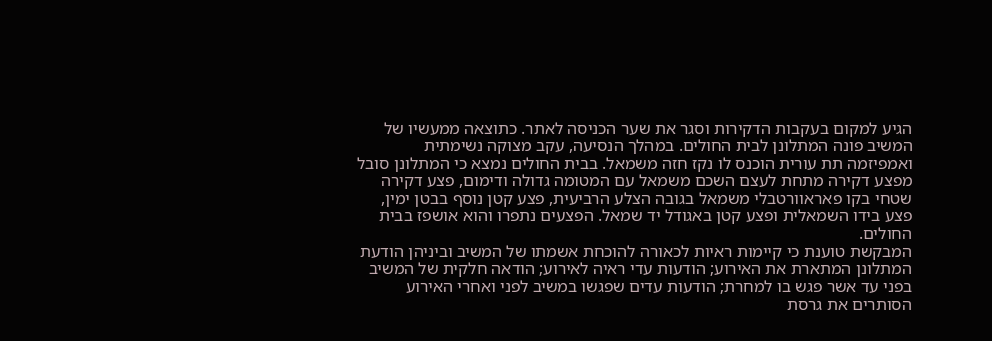הגיע למקום בעקבות הדקירות וסגר את שער הכניסה לאתר. כתוצאה ממעשיו של המשיב פונה המתלונן לבית החולים. במהלך הנסיעה, עקב מצוקה נשימתית ואמפיזמה תת עורית הוכנס לו נקז חזה משמאל. בבית החולים נמצא כי המתלונן סובל מפצע דקירה מתחת לעצם השכם משמאל עם המטומה גדולה ודימום, פצע דקירה שטחי בקו פאראוורטבלי משמאל בגובה הצלע הרביעית, פצע קטן נוסף בבטן ימין, פצע בידו השמאלית ופצע קטן באגודל יד שמאל. הפצעים נתפרו והוא אושפז בבית החולים.
המבקשת טוענת כי קיימות ראיות לכאורה להוכחת אשמתו של המשיב וביניהן הודעת המתלונן המתארת את האירוע; הודעות עדי ראיה לאירוע; הודאה חלקית של המשיב בפני עד אשר פגש בו למחרת; הודעות עדים שפגשו במשיב לפני ואחרי האירוע הסותרים את גרסת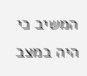המשיב כי היה במצב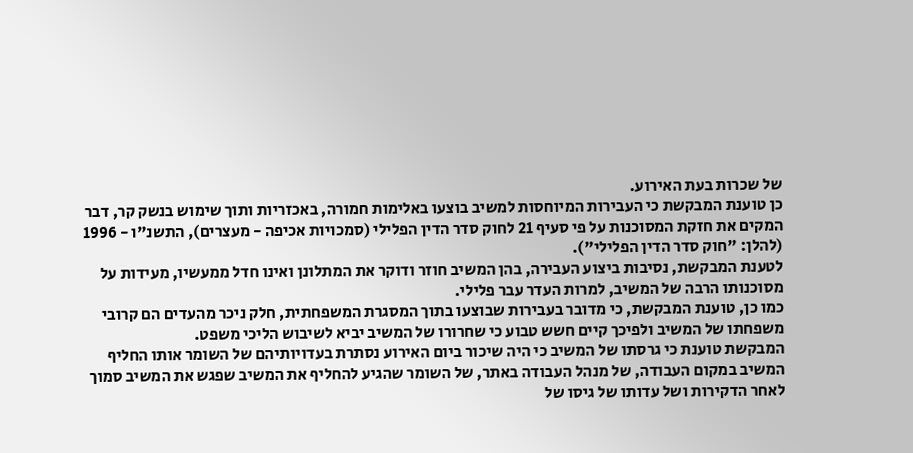של שכרות בעת האירוע.
כן טוענת המבקשת כי העבירות המיוחסות למשיב בוצעו באלימות חמורה, באכזריות ותוך שימוש בנשק קר, דבר המקים את חזקת המסוכנות על פי סעיף 21 לחוק סדר הדין הפלילי (סמכויות אכיפה - מעצרים), התשנ"ו - 1996 (להלן: "חוק סדר הדין הפלילי").
לטענת המבקשת, נסיבות ביצוע העבירה, בהן המשיב חוזר ודוקר את המתלונן ואינו חדל ממעשיו, מעידות על מסוכנותו הרבה של המשיב, למרות העדר עבר פלילי.
כמו כן, טוענת המבקשת, כי מדובר בעבירות שבוצעו בתוך המסגרת המשפחתית, חלק ניכר מהעדים הם קרובי משפחתו של המשיב ולפיכך קיים חשש טבוע כי שחרורו של המשיב יביא לשיבוש הליכי משפט.
המבקשת טוענת כי גרסתו של המשיב כי היה שיכור ביום האירוע נסתרת בעדויותיהם של השומר אותו החליף המשיב במקום העבודה, של מנהל העבודה באתר, של השומר שהגיע להחליף את המשיב שפגש את המשיב סמוך לאחר הדקירות ושל עדותו של גיסו של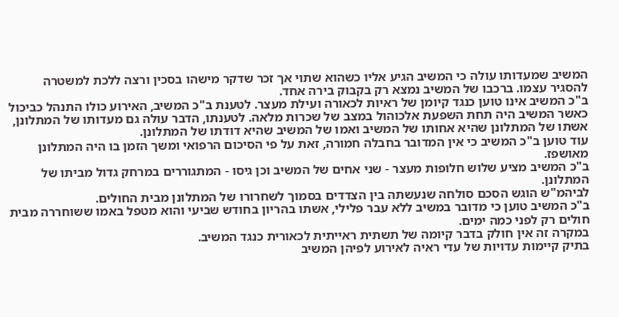המשיב שמעדותו עולה כי המשיב הגיע אליו כשהוא שתוי אך זכר שדקר מישהו בסכין ורצה ללכת למשטרה להסגיר עצמו. ברכבו של המשיב נמצא רק בקבוק בירה אחד.
ב"כ המשיב אינו טוען כנגד קיומן של ראיות לכאורה ועילת מעצר. לטענת ב"כ המשיב, האירוע כולו התנהל כביכול כאשר המשיב היה תחת השפעת אלכוהול במצב של שכרות מלאה. לטענתו, הדבר עולה גם מעדותו של המתלונן, אשתו של המתלונן שהיא אחותו של המשיב ואמו של המשיב שהיא דודתו של המתלונן.
עוד טוען ב"כ המשיב כי אין המדובר בחבלה חמורה, זאת על פי הסיכום הרפואי ומשך הזמן בו היה המתלונן מאושפז.
ב"כ המשיב מציע שלוש חלופות מעצר - שני אחים של המשיב וכן גיסו - המתגוררים במרחק גדול מביתו של המתלונן.
לביהמ"ש הוגש הסכם סולחה שנעשתה בין הצדדים בסמוך לשחרורו של המתלונן מבית החולים.
ב"כ המשיב טוען כי מדובר במשיב ללא עבר פלילי, אשתו בהריון בחודש שביעי והוא מטפל באמו ששוחררה מבית חולים רק לפני כמה ימים.
במקרה זה אין חולק בדבר קיומה של תשתית ראייתית לכאורית כנגד המשיב.
בתיק קיימות עדויות של עדי ראיה לאירוע לפיהן המשיב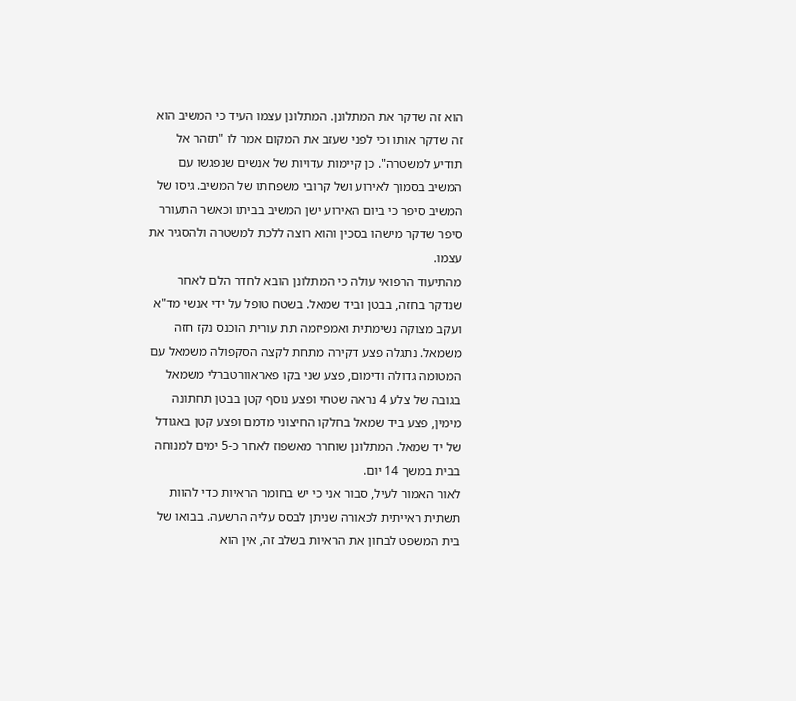הוא זה שדקר את המתלונן. המתלונן עצמו העיד כי המשיב הוא זה שדקר אותו וכי לפני שעזב את המקום אמר לו "תזהר אל תודיע למשטרה". כן קיימות עדויות של אנשים שנפגשו עם המשיב בסמוך לאירוע ושל קרובי משפחתו של המשיב. גיסו של המשיב סיפר כי ביום האירוע ישן המשיב בביתו וכאשר התעורר סיפר שדקר מישהו בסכין והוא רוצה ללכת למשטרה ולהסגיר את עצמו.
מהתיעוד הרפואי עולה כי המתלונן הובא לחדר הלם לאחר שנדקר בחזה, בבטן וביד שמאל. בשטח טופל על ידי אנשי מד"א ועקב מצוקה נשימתית ואמפיזמה תת עורית הוכנס נקז חזה משמאל. נתגלה פצע דקירה מתחת לקצה הסקפולה משמאל עם המטומה גדולה ודימום, פצע שני בקו פאראוורטברלי משמאל בגובה של צלע 4 נראה שטחי ופצע נוסף קטן בבטן תחתונה מימין, פצע ביד שמאל בחלקו החיצוני מדמם ופצע קטן באגודל של יד שמאל. המתלונן שוחרר מאשפוז לאחר כ-5 ימים למנוחה בבית במשך 14 יום.
לאור האמור לעיל, סבור אני כי יש בחומר הראיות כדי להוות תשתית ראייתית לכאורה שניתן לבסס עליה הרשעה. בבואו של בית המשפט לבחון את הראיות בשלב זה, אין הוא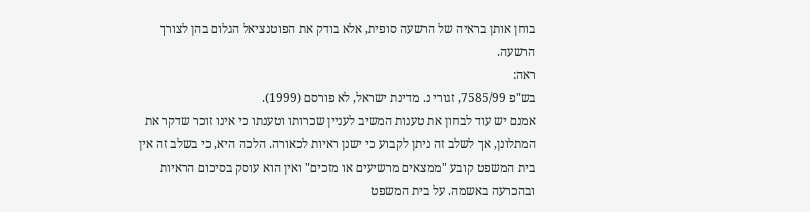בוחן אותן בראיה של הרשעה סופית, אלא בודק את הפוטנציאל הגלום בהן לצורך הרשעה.
ראה:
בש"פ 7585/99, זגורי נ. מדינת ישראל, לא פורסם (1999).
אמנם יש עוד לבחון את טענות המשיב לעניין שכרותו וטענתו כי אינו זוכר שדקר את המתלונן, אך לשלב זה ניתן לקבוע כי ישנן ראיות לכאורה. הלכה היא, כי בשלב זה אין בית המשפט קובע "ממצאים מרשיעים או מזכים" ואין הוא עוסק בסיכום הראיות ובהכרעה באשמה. על בית המשפט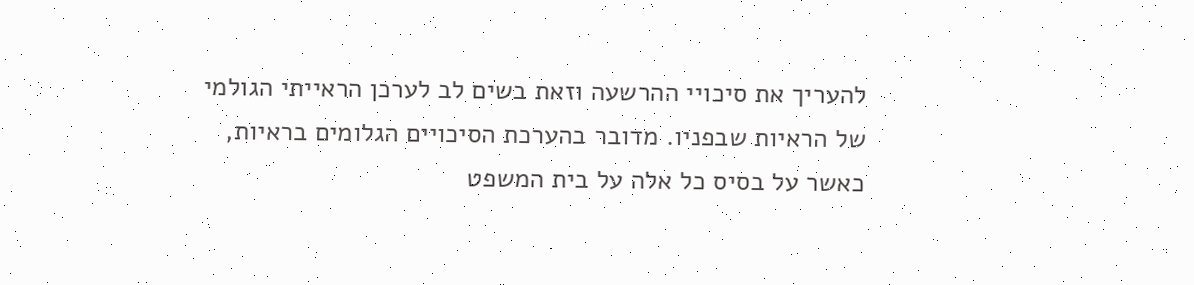להעריך את סיכויי ההרשעה וזאת בשים לב לערכן הראייתי הגולמי של הראיות שבפניו. מדובר בהערכת הסיכויים הגלומים בראיות, כאשר על בסיס כל אלה על בית המשפט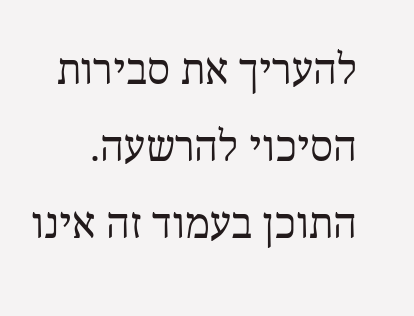להעריך את סבירות הסיכוי להרשעה.
התוכן בעמוד זה אינו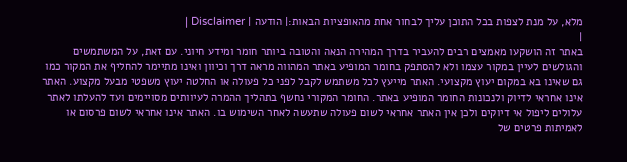מלא, על מנת לצפות בכל התוכן עליך לבחור אחת מהאופציות הבאות:| הודעה | Disclaimer |
|
באתר זה הושקעו מאמצים רבים להעביר בדרך המהירה הנאה והטובה ביותר חומר ומידע חיוני. עם זאת, על המשתמשים והגולשים לעיין במקור עצמו ולא להסתפק בחומר המופיע באתר המהווה מראה דרך וכיוון ואינו מתיימר להחליף את המקור כמו גם שאינו בא במקום יעוץ מקצועי. האתר מייעץ לכל משתמש לקבל לפני כל פעולה או החלטה יעוץ משפטי מבעל מקצוע. האתר אינו אחראי לדיוק ולנכונות החומר המופיע באתר. החומר המקורי נחשף בתהליך ההמרה לעיוותים מסויימים ועד להעלתו לאתר עלולים ליפול אי דיוקים ולכן אין האתר אחראי לשום פעולה שתעשה לאחר השימוש בו. האתר אינו אחראי לשום פרסום או לאמיתות פרטים של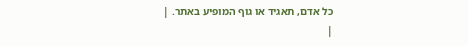כל אדם, תאגיד או גוף המופיע באתר. |
|